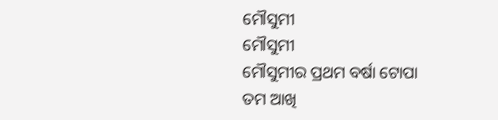ମୌସୁମୀ
ମୌସୁମୀ
ମୌସୁମୀର ପ୍ରଥମ ବର୍ଷା ଟୋପା
ତମ ଆଖି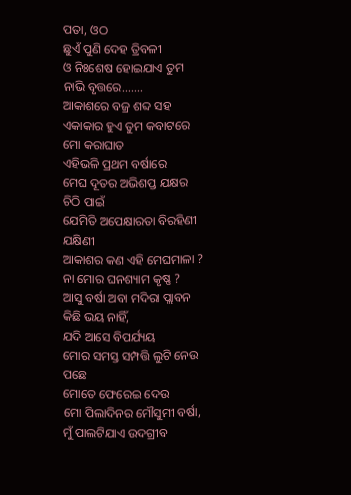ପତା, ଓଠ
ଛୁଏଁ ପୁଣି ଦେହ ତ୍ରିବଳୀ
ଓ ନିଃଶେଷ ହୋଇଯାଏ ତୁମ ନାଭି ବୃତ୍ତରେ.......
ଆକାଶରେ ବଜ୍ର ଶବ୍ଦ ସହ
ଏକାକାର ହୁଏ ତୁମ କବାଟରେ ମୋ କରାଘାତ
ଏହିଭଳି ପ୍ରଥମ ବର୍ଷାରେ
ମେଘ ଦୂତର ଅଭିଶପ୍ତ ଯକ୍ଷର ଚିଠି ପାଇଁ
ଯେମିତି ଅପେକ୍ଷାରତା ବିରହିଣୀ ଯକ୍ଷିଣୀ
ଆକାଶର କଣ ଏହି ମେଘମାଳା ?
ନା ମୋର ଘନଶ୍ୟାମ କୃଷ୍ଣ ?
ଆସୁ ବର୍ଷା ଅବା ମଦିରା ପ୍ଲାବନ
କିଛି ଭୟ ନାହିଁ,
ଯଦି ଆସେ ବିପର୍ଯ୍ୟୟ
ମୋର ସମସ୍ତ ସମ୍ପତ୍ତି ଲୁଟି ନେଉ ପଛେ
ମୋତେ ଫେରେଇ ଦେଉ
ମୋ ପିଲାଦିନର ମୌସୁମୀ ବର୍ଷା,
ମୁଁ ପାଲଟିଯାଏ ଉଦଗ୍ରୀବ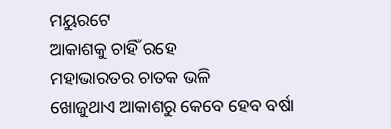ମୟୁରଟେ
ଆକାଶକୁ ଚାହିଁ ରହେ
ମହାଭାରତର ଚାତକ ଭଳି
ଖୋଜୁଥାଏ ଆକାଶରୁ କେବେ ହେବ ବର୍ଷା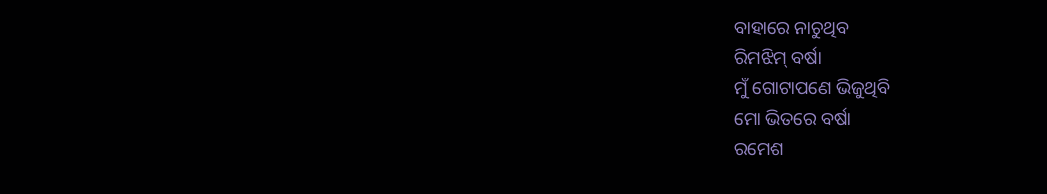ବାହାରେ ନାଚୁଥିବ
ରିମଝିମ୍ ବର୍ଷା
ମୁଁ ଗୋଟାପଣେ ଭିଜୁଥିବି
ମୋ ଭିତରେ ବର୍ଷା
ରମେଶ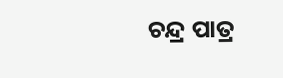ଚନ୍ଦ୍ର ପାତ୍ର